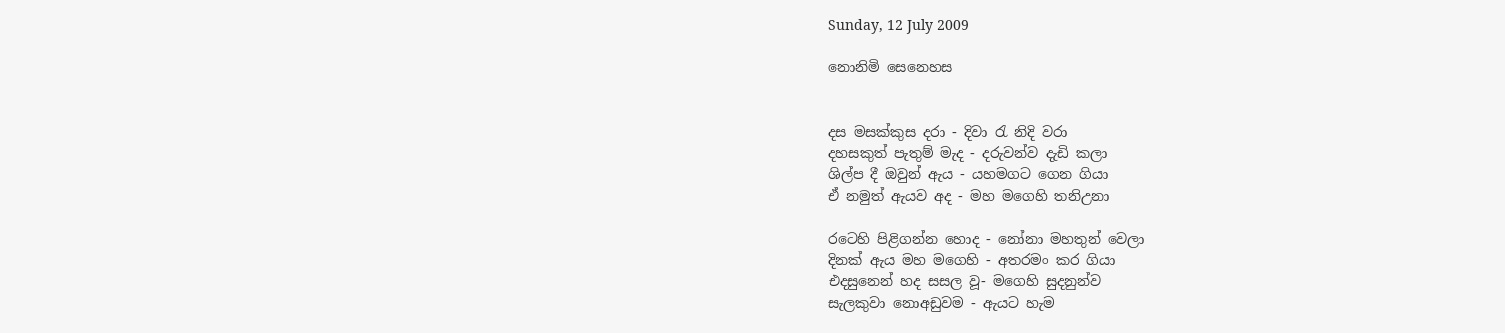Sunday, 12 July 2009

නොනිමි සෙනෙහස


දස මසක්කුස දරා - දිවා රැ නිදි වරා
දහසකුත් පැතුම් මැද - දරුවන්ව දැඩි කලා
ශිල්ප දී ඔවුන් ඇය - යහමගට ගෙන ගියා
ඒ නමුත් ඇයව අද - මහ මගෙහි තනිඋනා

රටෙහි පිළිගන්න හොද - නෝනා මහතුන් වෙලා
දිනක් ඇය මහ මගෙහි - අතරමං කර ගියා
එදසුනෙන් හද සසල වූ- මගෙහි සුදනුන්ව
සැලකුවා නොඅඩුවම - ඇයට හැම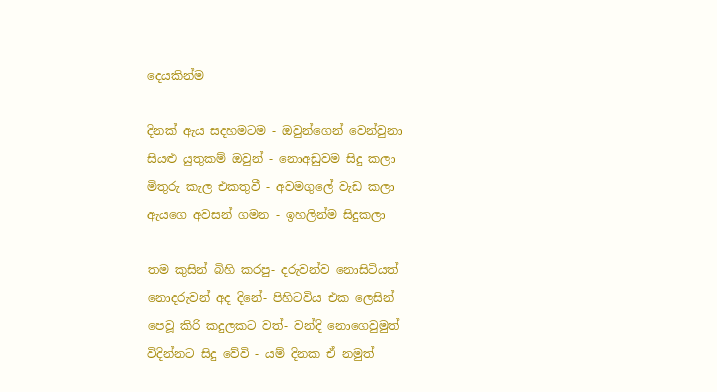දෙයකින්ම

දිනක් ඇය සදහමටම - ඔවුන්ගෙන් වෙන්වුනා
සියළු යුතුකම් ඔවුන් - නොඅඩුවම සිදු කලා
මිතුරු කැල එකතුවී - අවමගුලේ වැඩ කලා
ඇ‍යගෙ අවසන් ගමන - ඉහලින්ම සිදුකලා

තම කුසින් බිහි කරපු- දරුවන්ව නොසිටියත්
නොදරුවන් අද දිනේ- පිහිටවිය එක ලෙසින්
පෙවූ කිරි කදුලකට වත්- වන්දි නොගෙවුමුත්
විදින්නට සිදු වේවි - යම් දිනක ඒ නමුත්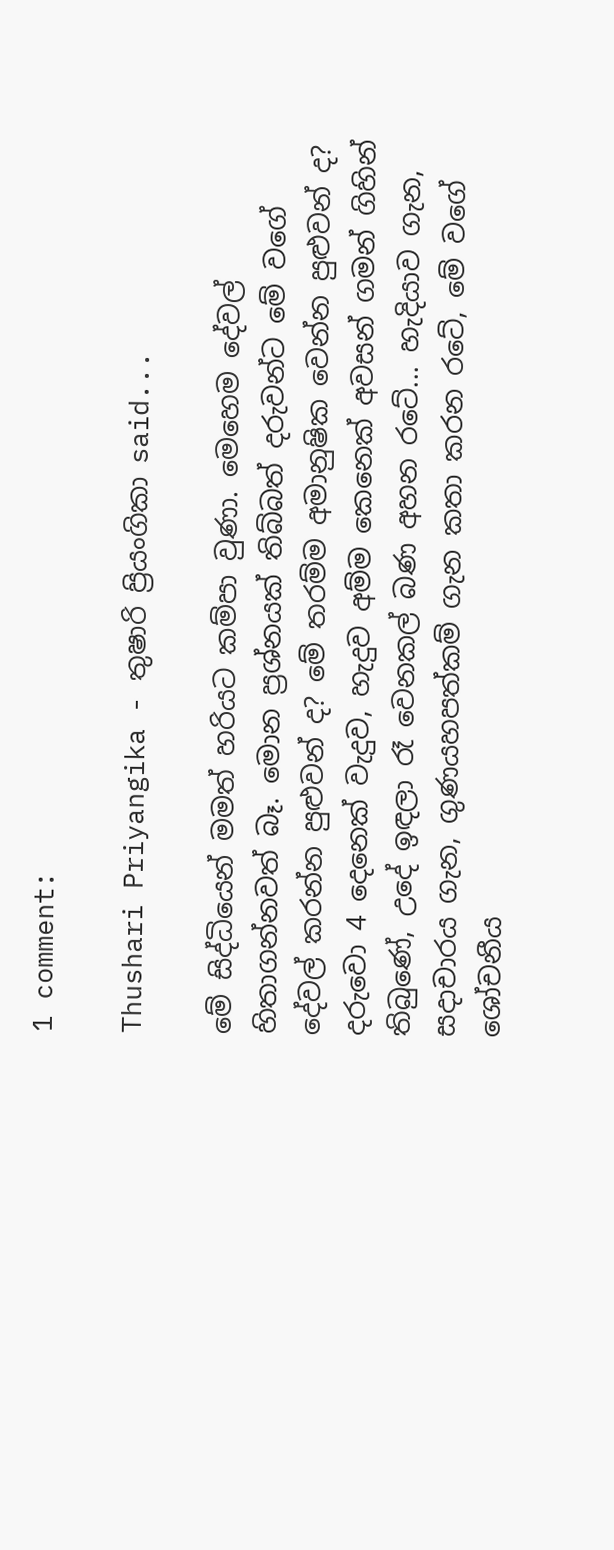1 comment:

Thushari Priyangika - තුෂාරි ප්‍රියංගිකා said...

මේ සිද්ධියෙන් මමත් හරියට කම්පා වුණා. මෙහෙම දේවල් හිතාගන්නවත් බෑ. මොන ප්‍රශ්නයක් තිබ්බත් දරුවන්ට මේ වගේ දේවල් කරන්න පුළුවන් ද? මේ තරම්ම අමානුෂික වෙන්න පුළුවන් ද? දරුවො 4 දෙනෙක් වැදුව, හැදුව අම්ම කෙනෙක් අවසන් ගමන් ගිහින් තිබුණේ, උදේ ඉඳලා රෑ වෙනකල් බණ අහන රටේ... හැදියාව ගැන, සදාචාරය ගැන, ගුණයහපත්කම් ගැන කතා කරන රටේ, මේ වගේ ශෝචනීය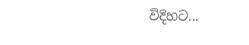විදිහට...